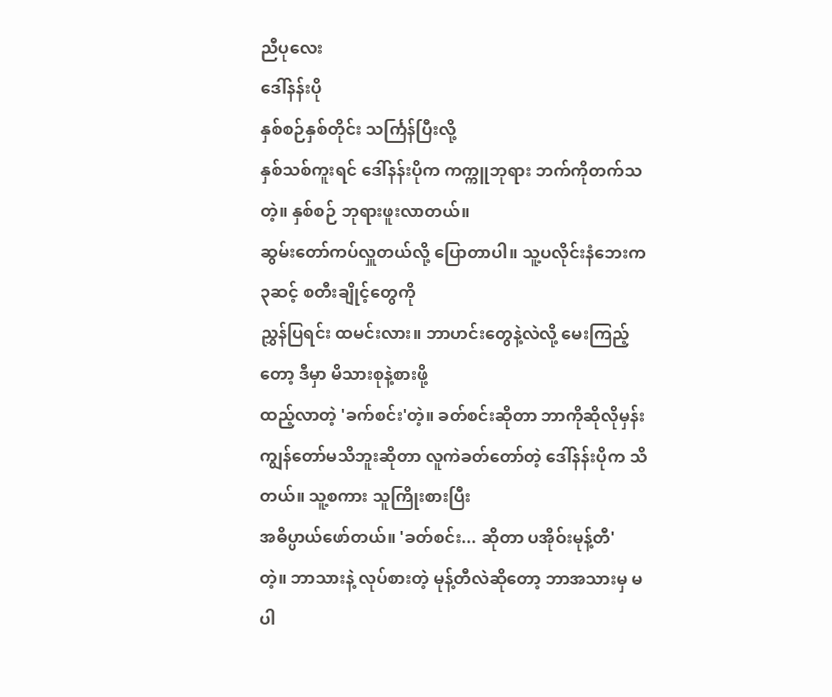ညီပုလေး
ဒေါ်နန်းပို
နှစ်စဉ်နှစ်တိုင်း သင်္ကြန်ပြီးလို့
နှစ်သစ်ကူးရင် ဒေါ်နန်းပိုက ကက္ကူဘုရား ဘက်ကိုတက်သတဲ့။ နှစ်စဉ် ဘုရားဖူးလာတယ်။
ဆွမ်းတော်ကပ်လှူတယ်လို့ ပြောတာပါ။ သူ့ပလိုင်းနံဘေးက ၃ဆင့် စတီးချိုင့်တွေကို
ညွှန်ပြရင်း ထမင်းလား။ ဘာဟင်းတွေနဲ့လဲလို့ မေးကြည့်တော့ ဒီမှာ မိသားစုနဲ့စားဖို့
ထည့်လာတဲ့ 'ခက်စင်း'တဲ့။ ခတ်စင်းဆိုတာ ဘာကိုဆိုလိုမှန်း
ကျွန်တော်မသိဘူးဆိုတာ လူကဲခတ်တော်တဲ့ ဒေါ်နန်းပိုက သိတယ်။ သူ့စကား သူကြိုးစားပြီး
အဓိပ္ပာယ်ဖော်တယ်။ 'ခတ်စင်း... ဆိုတာ ပအိုဝ်းမုန့်တီ'
တဲ့။ ဘာသားနဲ့ လုပ်စားတဲ့ မုန့်တီလဲဆိုတော့ ဘာအသားမှ မပါ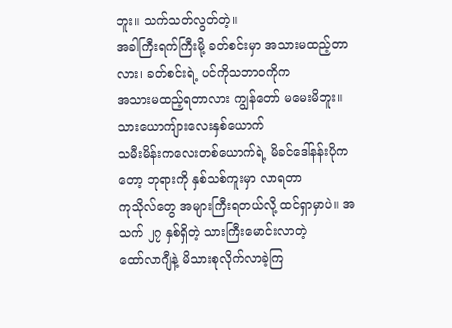ဘူး။ သက်သတ်လွတ်တဲ့။
အခါကြီးရက်ကြီးမို့ ခတ်စင်းမှာ အသားမထည့်တာလား၊ ခတ်စင်းရဲ့ ပင်ကိုသဘာဝကိုက
အသားမထည့်ရတာလား ကျွန်တော် မမေးမိဘူး။ သားယောကျ်ားလေးနှစ်ယောက်
သမီးမိန်းကလေးတစ်ယောက်ရဲ့ မိခင်ဒေါ်နန်းပိုကတော့ ဘုရားကို နှစ်သစ်ကူးမှာ လာရတာ
ကုသိုလ်တွေ အများကြီးရတယ်လို့ ထင်ရှာမှာပဲ။ အသက် ၂၇ နှစ်ရှိတဲ့ သားကြီးမောင်းလာတဲ့
ထော်လာဂျီနဲ့ မိသားစုလိုက်လာခဲ့ကြ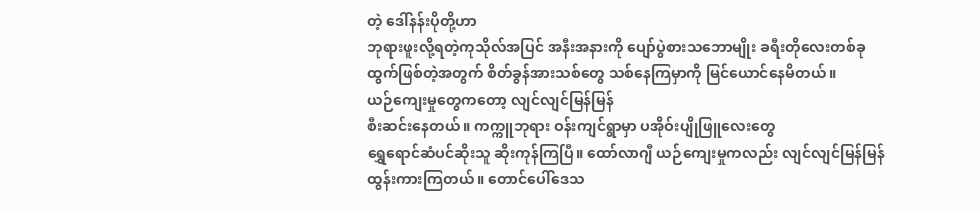တဲ့ ဒေါ်နန်းပိုတို့ဟာ
ဘုရားဖူးလို့ရတဲ့ကုသိုလ်အပြင် အနီးအနားကို ပျော်ပွဲစားသဘောမျိုး ခရီးတိုလေးတစ်ခု
ထွက်ဖြစ်တဲ့အတွက် စိတ်ခွန်အားသစ်တွေ သစ်နေကြမှာကို မြင်ယောင်နေမိတယ်။
ယဉ်ကျေးမှုတွေကတော့ လျင်လျင်မြန်မြန်
စီးဆင်းနေတယ်။ ကက္ကူဘုရား ဝန်းကျင်ရွာမှာ ပအိုဝ်းပျိုဖြူလေးတွေ
ရွှေရောင်ဆံပင်ဆိုးသူ ဆိုးကုန်ကြပြီ။ ထော်လာဂျီ ယဉ်ကျေးမှုကလည်း လျင်လျင်မြန်မြန်
ထွန်းကားကြတယ်။ တောင်ပေါ်ဒေသ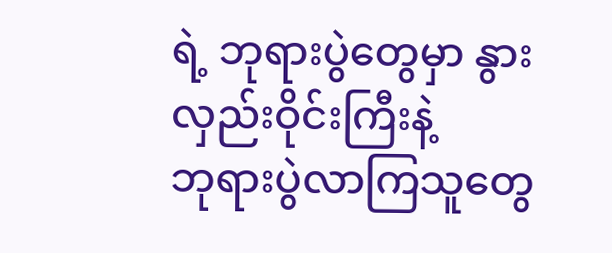ရဲ့ ဘုရားပွဲတွေမှာ နွားလှည်းဝိုင်းကြီးနဲ့
ဘုရားပွဲလာကြသူတွေ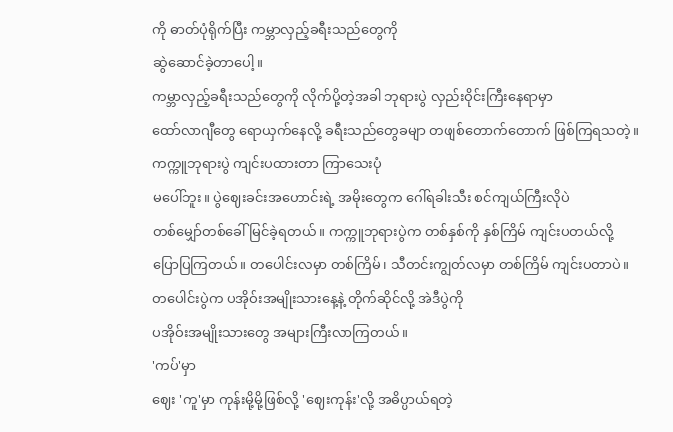ကို ဓာတ်ပုံရိုက်ပြီး ကမ္ဘာလှည့်ခရီးသည်တွေကို
ဆွဲဆောင်ခဲ့တာပေါ့။
ကမ္ဘာလှည့်ခရီးသည်တွေကို လိုက်ပို့တဲ့အခါ ဘုရားပွဲ လှည်းဝိုင်းကြီးနေရာမှာ
ထော်လာဂျီတွေ ရောယှက်နေလို့ ခရီးသည်တွေခမျာ တဖျစ်တောက်တောက် ဖြစ်ကြရသတဲ့။
ကက္ကူဘုရားပွဲ ကျင်းပထားတာ ကြာသေးပုံ
မပေါ်ဘူး။ ပွဲဈေးခင်းအဟောင်းရဲ့ အမိုးတွေက ဂေါ်ရခါးသီး စင်ကျယ်ကြီးလိုပဲ
တစ်မျှော်တစ်ခေါ် မြင်ခဲ့ရတယ်။ ကက္ကူဘုရားပွဲက တစ်နှစ်ကို နှစ်ကြိမ် ကျင်းပတယ်လို့
ပြောပြကြတယ်။ တပေါင်းလမှာ တစ်ကြိမ်၊ သီတင်းကျွတ်လမှာ တစ်ကြိမ် ကျင်းပတာပဲ။
တပေါင်းပွဲက ပအိုဝ်းအမျိုးသားနေ့နဲ့ တိုက်ဆိုင်လို့ အဲဒီပွဲကို
ပအိုဝ်းအမျိုးသားတွေ အများကြီးလာကြတယ်။
'ကပ်'မှာ
ဈေး 'ကူ'မှာ ကုန်းမို့မို့ဖြစ်လို့ 'ဈေးကုန်း'လို့ အဓိပ္ပာယ်ရတဲ့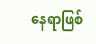နေရာဖြစ်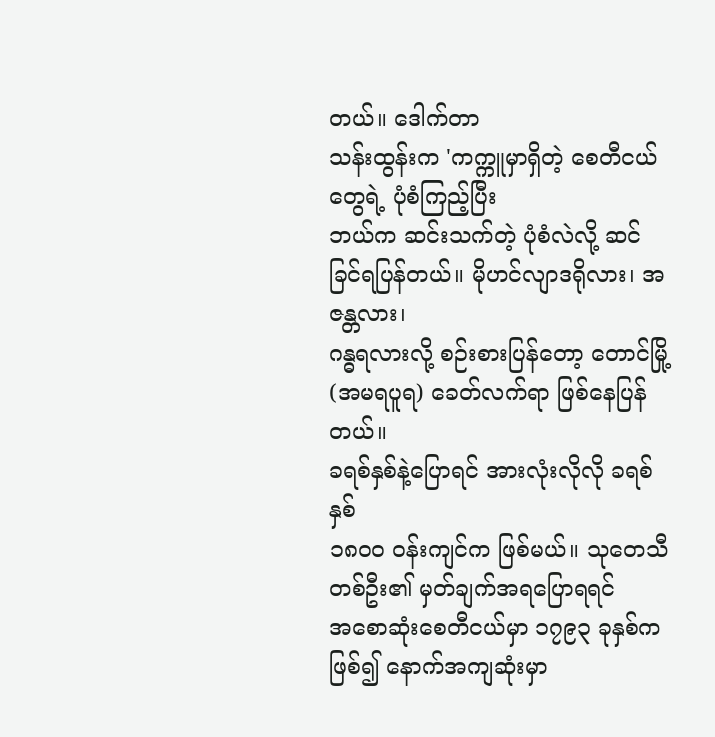တယ်။ ဒေါက်တာ
သန်းထွန်းက 'ကက္ကူမှာရှိတဲ့ စေတီငယ်တွေရဲ့ ပုံစံကြည့်ပြီး
ဘယ်က ဆင်းသက်တဲ့ ပုံစံလဲလို့ ဆင်ခြင်ရပြန်တယ်။ မိုဟင်လျာဒရိုလား၊ အဇန္တလား၊
ဂန္ဓရလားလို့ စဉ်းစားပြန်တော့ တောင်မြို့(အမရပူရ) ခေတ်လက်ရာ ဖြစ်နေပြန်တယ်။
ခရစ်နှစ်နဲ့ပြောရင် အားလုံးလိုလို ခရစ်နှစ်
၁၈ဝဝ ဝန်းကျင်က ဖြစ်မယ်။ သုတေသီတစ်ဦး၏ မှတ်ချက်အရပြောရရင်
အစောဆုံးစေတီငယ်မှာ ၁၇၉၃ ခုနှစ်ကဖြစ်၍ နောက်အကျဆုံးမှာ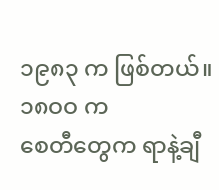၁၉၈၃ က ဖြစ်တယ်။ ၁၈ဝဝ က
စေတီတွေက ရာနဲ့ချီ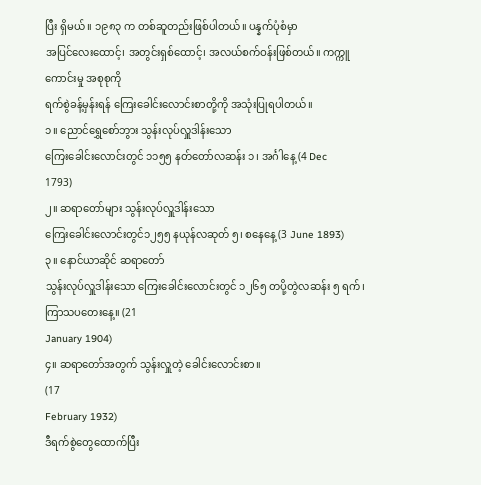ပြီး ရှိမယ်။ ၁၉၈၃ က တစ်ဆူတည်းဖြစ်ပါတယ်။ ပန္နက်ပုံစံမှာ
အပြင်လေးထောင့်၊ အတွင်းရှစ်ထောင့်၊ အလယ်စက်ဝန်းဖြစ်တယ်။ ကက္ကူကောင်းမှု အစုစုကို
ရက်စွဲခန့်မှန်းရန် ကြေးခေါင်းလောင်းစာတို့ကို အသုံးပြုရပါတယ်။
၁။ ညောင်ရွှေစော်ဘွား သွန်းလုပ်လှူဒါန်းသော
ကြေးခေါင်းလောင်းတွင် ၁၁၅၅ နတ်တော်လဆန်း ၁၊ အင်္ဂါနေ့ (4 Dec
1793)
၂။ ဆရာတော်များ သွန်းလုပ်လှူဒါန်းသော
ကြေးခေါင်းလောင်းတွင်၁၂၅၅ နယုန်လဆုတ် ၅၊ စနေနေ့ (3 June 1893)
၃။ နောင်ယာဆိုင် ဆရာတော်
သွန်းလုပ်လှူဒါန်းသော ကြေးခေါင်းလောင်းတွင် ၁၂၆၅ တပို့တွဲလဆန်း ၅ ရက်၊
ကြာသပတေးနေ့။ (21
January 1904)
၄။ ဆရာတော်အတွက် သွန်းလှူတဲ့ ခေါင်းလောင်းစာ။
(17
February 1932)
ဒီရက်စွဲတွေထောက်ပြီး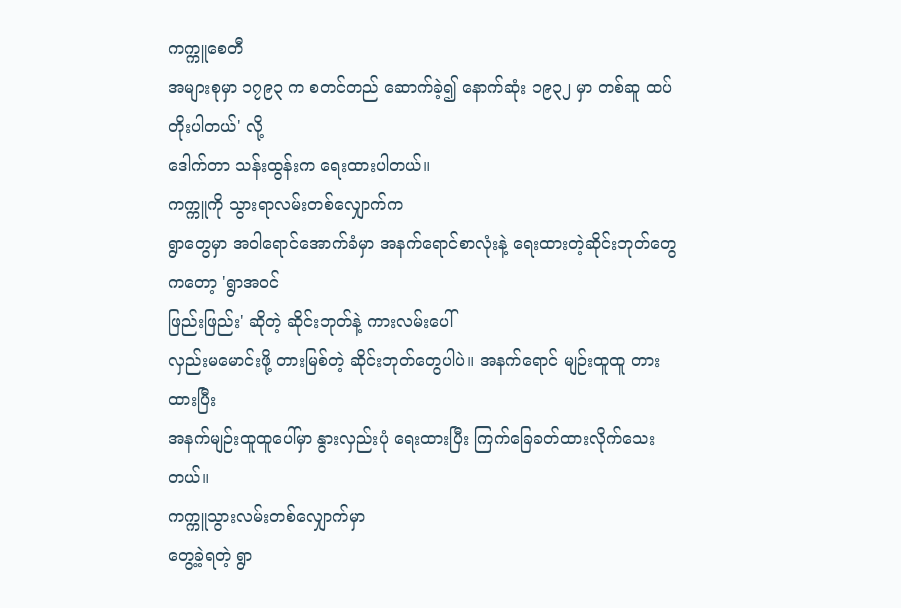ကက္ကူစေတီ
အများစုမှာ ၁၇၉၃ က စတင်တည် ဆောက်ခဲ့၍ နောက်ဆုံး ၁၉၃၂ မှာ တစ်ဆူ ထပ်တိုးပါတယ်' လို့
ဒေါက်တာ သန်းထွန်းက ရေးထားပါတယ်။
ကက္ကူကို သွားရာလမ်းတစ်လျှောက်က
ရွာတွေမှာ အဝါရောင်အောက်ခံမှာ အနက်ရောင်စာလုံးနဲ့ ရေးထားတဲ့ဆိုင်းဘုတ်တွေကတော့ 'ရွာအဝင်
ဖြည်းဖြည်း' ဆိုတဲ့ ဆိုင်းဘုတ်နဲ့ ကားလမ်းပေါ်
လှည်းမမောင်းဖို့ တားမြစ်တဲ့ ဆိုင်းဘုတ်တွေပါပဲ။ အနက်ရောင် မျဉ်းထူထူ တားထားပြီး
အနက်မျဉ်းထူထူပေါ်မှာ နွားလှည်းပုံ ရေးထားပြီး ကြက်ခြေခတ်ထားလိုက်သေးတယ်။
ကက္ကူသွားလမ်းတစ်လျှောက်မှာ
တွေ့ခဲ့ရတဲ့ ရွာ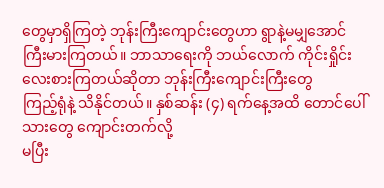တွေမှာရှိကြတဲ့ ဘုန်းကြီးကျောင်းတွေဟာ ရွာနဲ့မမျှအောင်
ကြီးမားကြတယ်။ ဘာသာရေးကို ဘယ်လောက် ကိုင်းရှိုင်းလေးစားကြတယ်ဆိုတာ ဘုန်းကြီးကျောင်းကြီးတွေ
ကြည့်ရုံနဲ့ သိနိုင်တယ်။ နှစ်ဆန်း (၄) ရက်နေ့အထိ တောင်ပေါ်သားတွေ ကျောင်းတက်လို့
မပြီး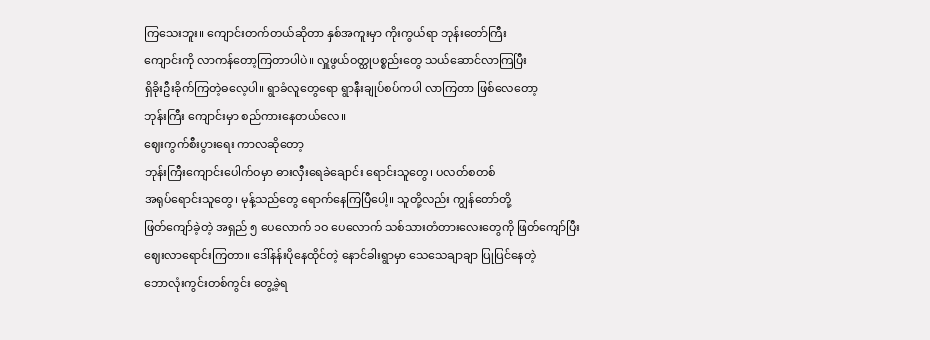ကြသေးဘူး။ ကျောင်းတက်တယ်ဆိုတာ နှစ်အကူးမှာ ကိုးကွယ်ရာ ဘုန်းတော်ကြီး
ကျောင်းကို လာကန်တော့ကြတာပါပဲ။ လှူဖွယ်ဝတ္ထုပစ္စည်းတွေ သယ်ဆောင်လာကြပြီး
ရှိခိုးဦးခိုက်ကြတဲ့ဓလေ့ပါ။ ရွာခံလူတွေရော ရွာနီးချုပ်စပ်ကပါ လာကြတာ ဖြစ်လေတော့
ဘုန်းကြီး ကျောင်းမှာ စည်ကားနေတယ်လေ။
ဈေးကွက်စီးပွားရေး ကာလဆိုတော့
ဘုန်းကြီးကျောင်းပေါက်ဝမှာ ဓားလှီးရေခဲချောင်း ရောင်းသူတွေ၊ ပလတ်စတစ်
အရုပ်ရောင်းသူတွေ၊ မုန့်သည်တွေ ရောက်နေကြပြီပေါ့။ သူတို့လည်း ကျွန်တော်တို့
ဖြတ်ကျော်ခဲ့တဲ့ အရှည် ၅ ပေလောက် ၁ဝ ပေလောက် သစ်သားတံတားလေးတွေကို ဖြတ်ကျော်ပြီး
ဈေးလာရောင်းကြတာ။ ဒေါ်နန်းပိုနေထိုင်တဲ့ နောင်ခါးရွာမှာ သေသေချာချာ ပြုပြင်နေတဲ့
ဘောလုံးကွင်းတစ်ကွင်း တွေ့ခဲ့ရ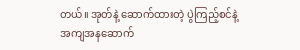တယ်။ အုတ်နဲ့ ဆောက်ထားတဲ့ ပွဲကြည့်စင်နဲ့
အကျအနဆောက်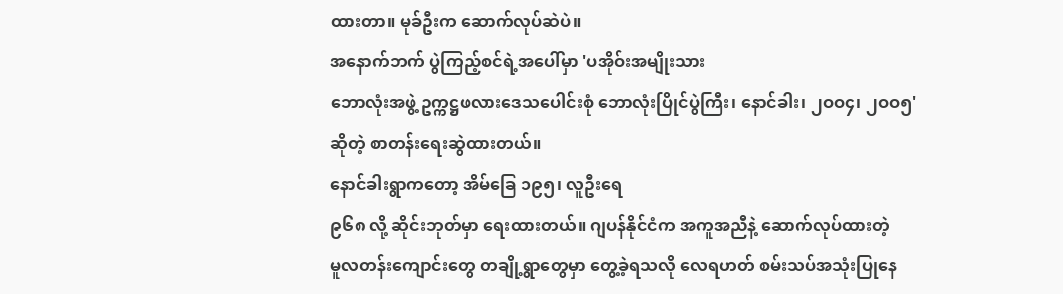ထားတာ။ မုခ်ဦးက ဆောက်လုပ်ဆဲပဲ။
အနောက်ဘက် ပွဲကြည့်စင်ရဲ့အပေါ်မှာ 'ပအိုဝ်းအမျိုးသား
ဘောလုံးအဖွဲ့ ဥက္ကဋ္ဌဖလားဒေသပေါင်းစုံ ဘောလုံးပြိုင်ပွဲကြီး၊ နောင်ခါး၊ ၂ဝဝ၄၊ ၂ဝဝ၅'
ဆိုတဲ့ စာတန်းရေးဆွဲထားတယ်။
နောင်ခါးရွာကတော့ အိမ်ခြေ ၁၉၅၊ လူဦးရေ
၉၆၈ လို့ ဆိုင်းဘုတ်မှာ ရေးထားတယ်။ ဂျပန်နိုင်ငံက အကူအညီနဲ့ ဆောက်လုပ်ထားတဲ့
မူလတန်းကျောင်းတွေ တချို့ရွာတွေမှာ တွေ့ခဲ့ရသလို လေရဟတ် စမ်းသပ်အသုံးပြုနေ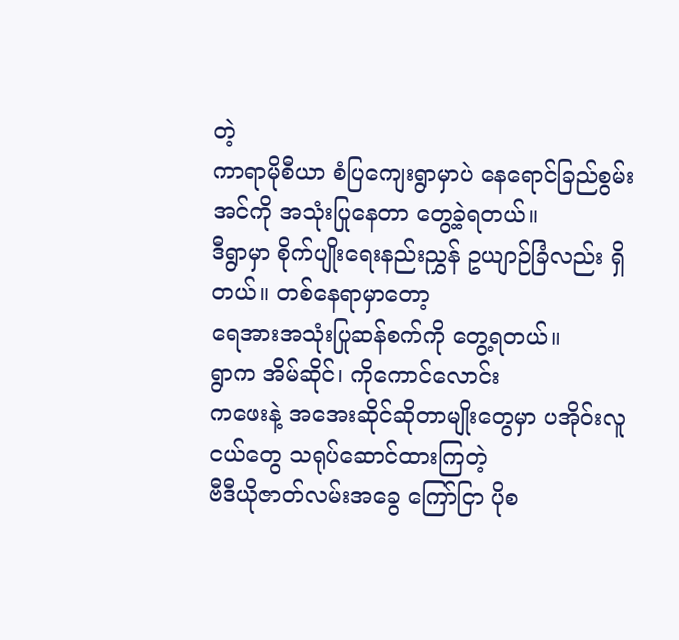တဲ့
ကာရာမိုစီယာ စံပြကျေးရွာမှာပဲ နေရောင်ခြည်စွမ်းအင်ကို အသုံးပြုနေတာ တွေ့ခဲ့ရတယ်။
ဒီရွာမှာ စိုက်ပျိုးရေးနည်းညွှန် ဥယျာဉ်ခြံလည်း ရှိတယ်။ တစ်နေရာမှာတော့
ရေအားအသုံးပြုဆန်စက်ကို တွေ့ရတယ်။
ရွာက အိမ်ဆိုင်၊ ကိုကောင်လောင်း
ကဖေးနဲ့ အအေးဆိုင်ဆိုတာမျိုးတွေမှာ ပအိုဝ်းလူငယ်တွေ သရုပ်ဆောင်ထားကြတဲ့
ဗီဒီယိုဇာတ်လမ်းအခွေ ကြော်ငြာ ပိုစ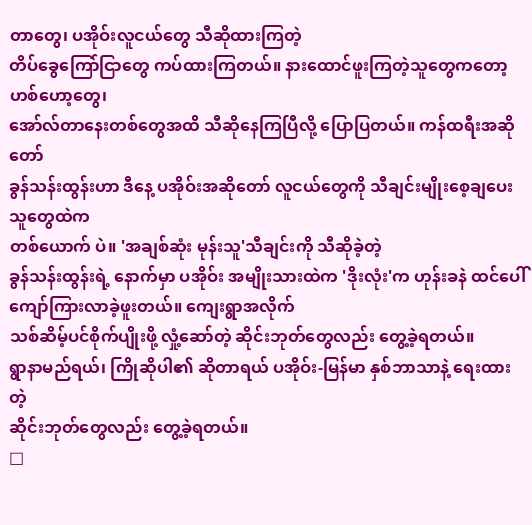တာတွေ၊ ပအိုဝ်းလူငယ်တွေ သီဆိုထားကြတဲ့
တိပ်ခွေကြော်ငြာတွေ ကပ်ထားကြတယ်။ နားထောင်ဖူးကြတဲ့သူတွေကတော့ ဟစ်ဟော့တွေ၊
အော်လ်တာနေးတစ်တွေအထိ သီဆိုနေကြပြီလို့ ပြောပြတယ်။ ကန်ထရီးအဆိုတော်
ခွန်သန်းထွန်းဟာ ဒီနေ့ ပအိုဝ်းအဆိုတော် လူငယ်တွေကို သီချင်းမျိုးစေ့ချပေးသူတွေထဲက
တစ်ယောက် ပဲ။ 'အချစ်ဆုံး မုန်းသူ'သီချင်းကို သီဆိုခဲ့တဲ့
ခွန်သန်းထွန်းရဲ့ နောက်မှာ ပအိုဝ်း အမျိုးသားထဲက 'ဒိုးလုံး'က ဟုန်းခနဲ ထင်ပေါ်ကျော်ကြားလာခဲ့ဖူးတယ်။ ကျေးရွာအလိုက်
သစ်ဆိမ့်ပင်စိုက်ပျိုးဖို့ လှုံ့ဆော်တဲ့ ဆိုင်းဘုတ်တွေလည်း တွေ့ခဲ့ရတယ်။
ရွာနာမည်ရယ်၊ ကြိုဆိုပါ၏ ဆိုတာရယ် ပအိုဝ်း-မြန်မာ နှစ်ဘာသာနဲ့ ရေးထားတဲ့
ဆိုင်းဘုတ်တွေလည်း တွေ့ခဲ့ရတယ်။
□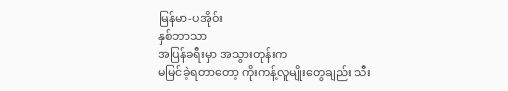မြန်မာ-ပအိုဝ်း
နှစ်ဘာသာ
အပြန်ခရီးမှာ အသွားတုန်းက
မမြင်ခဲ့ရတာတော့ ကိုးကန့်လူမျိုးတွေချည်း သီး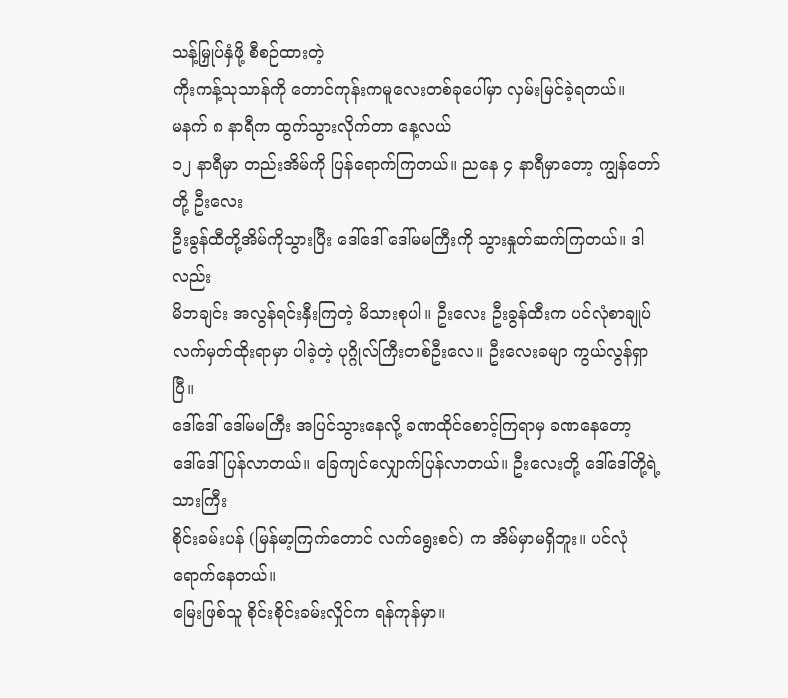သန့်မြှုပ်နှံဖို့ စီစဉ်ထားတဲ့
ကိုးကန့်သုသာန်ကို တောင်ကုန်းကမူလေးတစ်ခုပေါ်မှာ လှမ်းမြင်ခဲ့ရတယ်။
မနက် ၈ နာရီက ထွက်သွားလိုက်တာ နေ့လယ်
၁၂ နာရီမှာ တည်းအိမ်ကို ပြန်ရောက်ကြတယ်။ ညနေ ၄ နာရီမှာတော့ ကျွန်တော်တို့ ဦးလေး
ဦးခွန်ထီတို့အိမ်ကိုသွားပြီး ဒေါ်ဒေါ် ဒေါ်မမကြီးကို သွားနှုတ်ဆက်ကြတယ်။ ဒါလည်း
မိဘချင်း အလွန်ရင်းနှီးကြတဲ့ မိသားစုပါ။ ဦးလေး ဦးခွန်ထီးက ပင်လုံစာချုပ်
လက်မှတ်ထိုးရာမှာ ပါခဲ့တဲ့ ပုဂ္ဂိုလ်ကြီးတစ်ဦးလေ။ ဦးလေးခမျာ ကွယ်လွန်ရှာပြီ။
ဒေါ်ဒေါ် ဒေါ်မမကြီး အပြင်သွားနေလို့ ခဏထိုင်စောင့်ကြရာမှ ခဏနေတော့
ဒေါ်ဒေါ်ပြန်လာတယ်။ ခြေကျင်လျှောက်ပြန်လာတယ်။ ဦးလေးတို့ ဒေါ်ဒေါ်တို့ရဲ့သားကြီး
စိုင်းခမ်းပန် (မြန်မာ့ကြက်တောင် လက်ရွေးစင်) က အိမ်မှာမရှိဘူး။ ပင်လုံရောက်နေတယ်။
မြေးဖြစ်သူ စိုင်းစိုင်းခမ်းလှိုင်က ရန်ကုန်မှာ။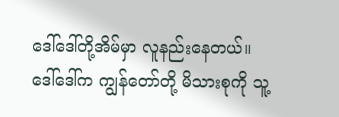ဒေါ်ဒေါ်တို့အိမ်မှာ လူနည်းနေတယ်။
ဒေါ်ဒေါ်က ကျွန်တော်တို့ မိသားစုကို သူ့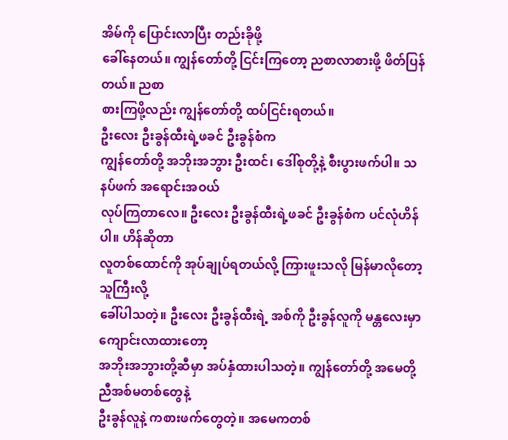အိမ်ကို ပြောင်းလာပြီး တည်းခိုဖို့
ခေါ်နေတယ်။ ကျွန်တော်တို့ ငြင်းကြတော့ ညစာလာစားဖို့ ဖိတ်ပြန်တယ်။ ညစာ
စားကြဖို့လည်း ကျွန်တော်တို့ ထပ်ငြင်းရတယ်။
ဦးလေး ဦးခွန်ထီးရဲ့ဖခင် ဦးခွန်စံက
ကျွန်တော်တို့ အဘိုးအဘွား ဦးထင်၊ ဒေါ်စုတို့နဲ့ စီးပွားဖက်ပါ။ သနပ်ဖက် အရောင်းအဝယ်
လုပ်ကြတာလေ။ ဦးလေး ဦးခွန်ထီးရဲ့ဖခင် ဦးခွန်စံက ပင်လုံဟိန်ပါ။ ဟိန်ဆိုတာ
လူတစ်ထောင်ကို အုပ်ချုပ်ရတယ်လို့ ကြားဖူးသလို မြန်မာလိုတော့ သူကြီးလို့
ခေါ်ပါသတဲ့။ ဦးလေး ဦးခွန်ထီးရဲ့ အစ်ကို ဦးခွန်လူကို မန္တလေးမှာ ကျောင်းလာထားတော့
အဘိုးအဘွားတို့ဆီမှာ အပ်နှံထားပါသတဲ့။ ကျွန်တော်တို့ အမေတို့ ညီအစ်မတစ်တွေနဲ့
ဦးခွန်လူနဲ့ ကစားဖက်တွေတဲ့။ အမေကတစ်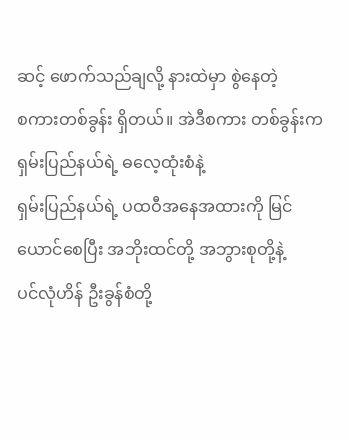ဆင့် ဖောက်သည်ချလို့ နားထဲမှာ စွဲနေတဲ့
စကားတစ်ခွန်း ရှိတယ်။ အဲဒီစကား တစ်ခွန်းက ရှမ်းပြည်နယ်ရဲ့ ဓလေ့ထုံးစံနဲ့
ရှမ်းပြည်နယ်ရဲ့ ပထဝီအနေအထားကို မြင်ယောင်စေပြီး အဘိုးထင်တို့ အဘွားစုတို့နဲ့
ပင်လုံဟိန် ဦးခွန်စံတို့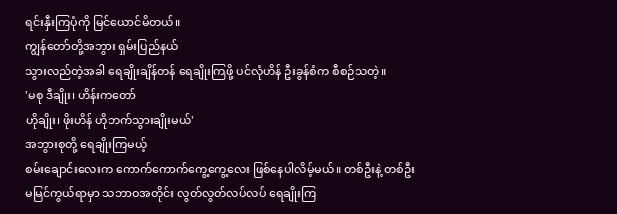ရင်းနှီးကြပုံကို မြင်ယောင်မိတယ်။
ကျွန်တော်တို့အဘွား ရှမ်းပြည်နယ်
သွားလည်တဲ့အခါ ရေချိုးချိန်တန် ရေချိုးကြဖို့ ပင်လုံဟိန် ဦးခွန်စံက စီစဉ်သတဲ့။
'မစု ဒီချိုး၊ ဟိန်းကတော်
ဟိုချိုး၊ ဖိုးဟိန် ဟိုဘက်သွားချိုးမယ်'
အဘွားစုတို့ ရေချိုးကြမယ့်
စမ်းချောင်းလေးက ကောက်ကောက်ကွေ့ကွေ့လေး ဖြစ်နေပါလိမ့်မယ်။ တစ်ဦးနဲ့ တစ်ဦး
မမြင်ကွယ်ရာမှာ သဘာဝအတိုင်း လွတ်လွတ်လပ်လပ် ရေချိုးကြ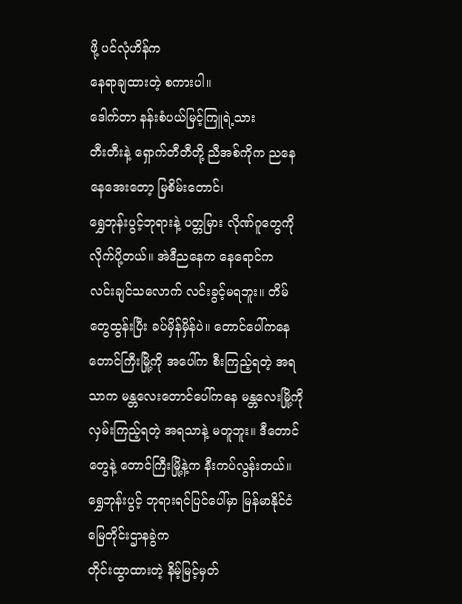ဖို့ ပင်လုံဟိန်က
နေရာချထားတဲ့ စကားပါ။
ဒေါက်တာ နန်းစံပယ်မြင့်ကြူရဲ့သား
တီးတီးနဲ့ ရှောက်တီတီတို့ ညီအစ်ကိုက ညနေ နေအေးတော့ မြစိမ်းတောင်၊
ရွှေဘုန်းပွင့်ဘုရားနဲ့ ပတ္တမြား လိုဏ်ဂူတွေကိုလိုက်ပို့တယ်။ အဲဒီညနေက နေရောင်က
လင်းချင်သလောက် လင်းခွင့်မရဘူး။ တိမ်တွေထွန်းပြီး ခပ်မှိန်မှိန်ပဲ။ တောင်ပေါ်ကနေ
တောင်ကြီးမြို့ကို အပေါ်က စီးကြည့်ရတဲ့ အရသာက မန္တလေးတောင်ပေါ်ကနေ မန္တလေးမြို့ကို
လှမ်းကြည့်ရတဲ့ အရသာနဲ့ မတူဘူး။ ဒီတောင်တွေနဲ့ တောင်ကြီးမြို့နဲ့က နီးကပ်လွန်းတယ်။
ရွှေဘုန်းပွင့် ဘုရားရင်ပြင်ပေါ်မှာ မြန်မာနိုင်ငံ မြေတိုင်းဌာနခွဲက
တိုင်းထွာထားတဲ့ နိမ့်မြင့်မှတ်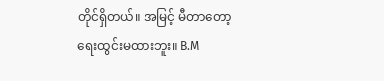တိုင်ရှိတယ်။ အမြင့် မီတာတော့ ရေးထွင်းမထားဘူး။ B.M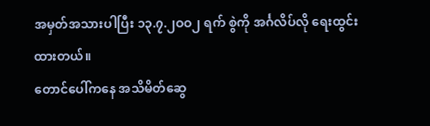အမှတ်အသားပါပြီး ၁၃.၇.၂ဝဝ၂ ရက် စွဲကို အင်္ဂလိပ်လို ရေးထွင်းထားတယ်။
တောင်ပေါ်ကနေ အသိမိတ်ဆွေ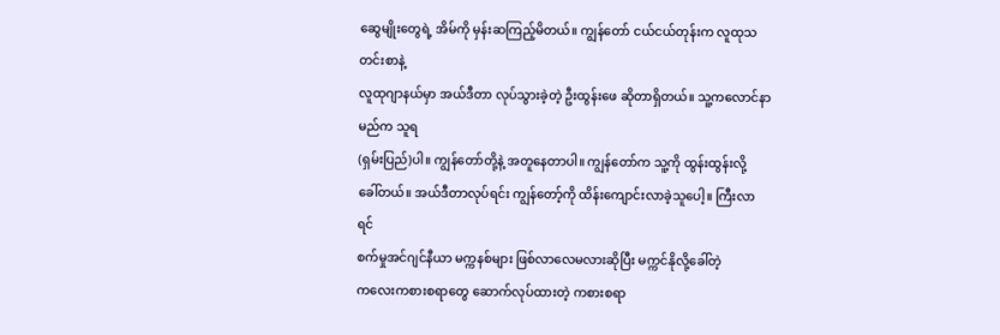ဆွေမျိုးတွေရဲ့ အိမ်ကို မှန်းဆကြည့်မိတယ်။ ကျွန်တော် ငယ်ငယ်တုန်းက လူထုသတင်းစာနဲ့
လူထုဂျာနယ်မှာ အယ်ဒီတာ လုပ်သွားခဲ့တဲ့ ဦးထွန်းဖေ ဆိုတာရှိတယ်။ သူ့ကလောင်နာမည်က သူရ
(ရှမ်းပြည်)ပါ။ ကျွန်တော်တို့နဲ့ အတူနေတာပါ။ ကျွန်တော်က သူ့ကို ထွန်းထွန်းလို့
ခေါ်တယ်။ အယ်ဒီတာလုပ်ရင်း ကျွန်တော့်ကို ထိန်းကျောင်းလာခဲ့သူပေါ့။ ကြီးလာရင်
စက်မှုအင်ဂျင်နီယာ မက္ကနစ်များ ဖြစ်လာလေမလားဆိုပြီး မက္ကင်နိုလို့ခေါ်တဲ့
ကလေးကစားစရာတွေ ဆောက်လုပ်ထားတဲ့ ကစားစရာ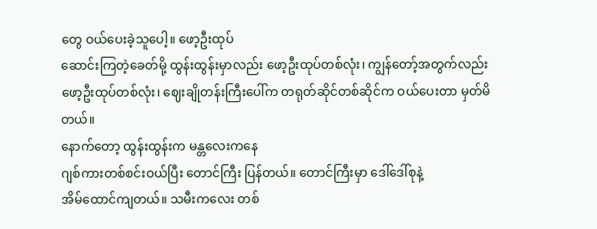တွေ ဝယ်ပေးခဲ့သူပေါ့။ ဖော့ဦးထုပ်
ဆောင်းကြတဲ့ခေတ်မို့ ထွန်းထွန်းမှာလည်း ဖော့ဦးထုပ်တစ်လုံး၊ ကျွန်တော့်အတွက်လည်း
ဖော့ဦးထုပ်တစ်လုံး၊ ဈေးချိုတန်းကြီးပေါ်က တရုတ်ဆိုင်တစ်ဆိုင်က ဝယ်ပေးတာ မှတ်မိတယ်။
နောက်တော့ ထွန်းထွန်းက မန္တလေးကနေ
ဂျစ်ကားတစ်စင်းဝယ်ပြီး တောင်ကြီး ပြန်တယ်။ တောင်ကြီးမှာ ဒေါ်ဒေါ်စုနဲ့
အိမ်ထောင်ကျတယ်။ သမီးကလေး တစ်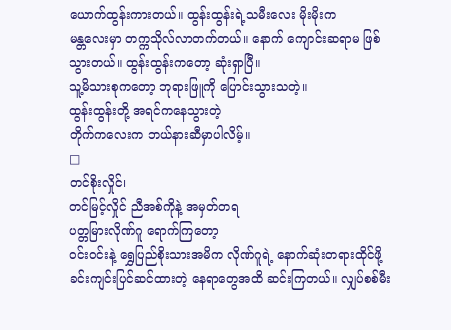ယောက်ထွန်းကားတယ်။ ထွန်းထွန်းရဲ့သမီးလေး မိုးမိုးက
မန္တလေးမှာ တက္ကသိုလ်လာတက်တယ်။ နောက် ကျောင်းဆရာမ ဖြစ်သွားတယ်။ ထွန်းထွန်းကတော့ ဆုံးရှာပြီ။
သူ့မိသားစုကတော့ ဘုရားဖြူကို ပြောင်းသွားသတဲ့။
ထွန်းထွန်းတို့ အရင်ကနေသွားတဲ့
တိုက်ကလေးက ဘယ်နားဆီမှာပါလိမ့်။
□
တင်စိုးလှိုင်၊
တင်မြင့်လှိုင် ညီအစ်ကိုနဲ့ အမှတ်တရ
ပတ္တမြားလိုဏ်ဂူ ရောက်ကြတော့
ဝင်းဝင်းနဲ့ ရွှေပြည်စိုးသားအမိက လိုဏ်ဂူရဲ့ နောက်ဆုံးတရားထိုင်ဖို့
ခင်းကျင်းပြင်ဆင်ထားတဲ့ နေရာတွေအထိ ဆင်းကြတယ်။ လျှပ်စစ်မီး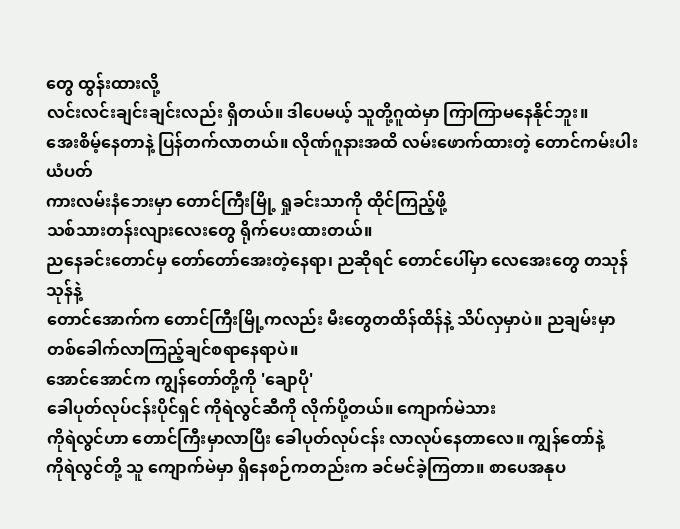တွေ ထွန်းထားလို့
လင်းလင်းချင်းချင်းလည်း ရှိတယ်။ ဒါပေမယ့် သူတို့ဂူထဲမှာ ကြာကြာမနေနိုင်ဘူး။
အေးစိမ့်နေတာနဲ့ ပြန်တက်လာတယ်။ လိုဏ်ဂူနားအထိ လမ်းဖောက်ထားတဲ့ တောင်ကမ်းပါးယံပတ်
ကားလမ်းနံဘေးမှာ တောင်ကြီးမြို့ ရှုခင်းသာကို ထိုင်ကြည့်ဖို့
သစ်သားတန်းလျားလေးတွေ ရိုက်ပေးထားတယ်။
ညနေခင်းတောင်မှ တော်တော်အေးတဲ့နေရာ၊ ညဆိုရင် တောင်ပေါ်မှာ လေအေးတွေ တသုန်သုန်နဲ့
တောင်အောက်က တောင်ကြီးမြို့ကလည်း မီးတွေတထိန်ထိန်နဲ့ သိပ်လှမှာပဲ။ ညချမ်းမှာ
တစ်ခေါက်လာကြည့်ချင်စရာနေရာပဲ။
အောင်အောင်က ကျွန်တော်တို့ကို 'ချောပို'
ခေါပုတ်လုပ်ငန်းပိုင်ရှင် ကိုရဲလွင်ဆီကို လိုက်ပို့တယ်။ ကျောက်မဲသား
ကိုရဲလွင်ဟာ တောင်ကြီးမှာလာပြီး ခေါပုတ်လုပ်ငန်း လာလုပ်နေတာလေ။ ကျွန်တော်နဲ့
ကိုရဲလွင်တို့ သူ ကျောက်မဲမှာ ရှိနေစဉ်ကတည်းက ခင်မင်ခဲ့ကြတာ။ စာပေအနုပ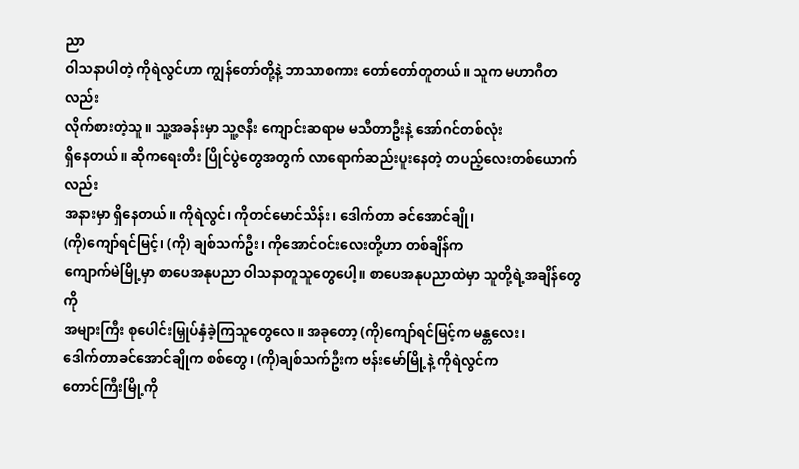ညာ
ဝါသနာပါတဲ့ ကိုရဲလွင်ဟာ ကျွန်တော်တို့နဲ့ ဘာသာစကား တော်တော်တူတယ်။ သူက မဟာဂီတလည်း
လိုက်စားတဲ့သူ။ သူ့အခန်းမှာ သူ့ဇနီး ကျောင်းဆရာမ မသီတာဦးနဲ့ အော်ဂင်တစ်လုံး
ရှိနေတယ်။ ဆိုကရေးတီး ပြိုင်ပွဲတွေအတွက် လာရောက်ဆည်းပူးနေတဲ့ တပည့်လေးတစ်ယောက်လည်း
အနားမှာ ရှိနေတယ်။ ကိုရဲလွင်၊ ကိုတင်မောင်သိန်း၊ ဒေါက်တာ ခင်အောင်ချို၊
(ကို)ကျော်ရင်မြင့်၊ (ကို) ချစ်သက်ဦး၊ ကိုအောင်ဝင်းလေးတို့ဟာ တစ်ချိန်က
ကျောက်မဲမြို့မှာ စာပေအနုပညာ ဝါသနာတူသူတွေပေါ့။ စာပေအနုပညာထဲမှာ သူတို့ရဲ့အချိန်တွေကို
အများကြီး စုပေါင်းမြှုပ်နှံခဲ့ကြသူတွေလေ။ အခုတော့ (ကို)ကျော်ရင်မြင့်က မန္တလေး၊
ဒေါက်တာခင်အောင်ချိုက စစ်တွေ၊ (ကို)ချစ်သက်ဦးက ဗန်းမော်မြို့နဲ့ ကိုရဲလွင်က
တောင်ကြီးမြို့ကို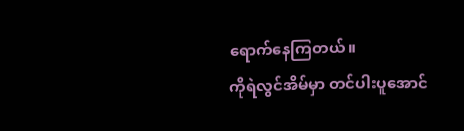ရောက်နေကြတယ်။
ကိုရဲလွင်အိမ်မှာ တင်ပါးပူအောင်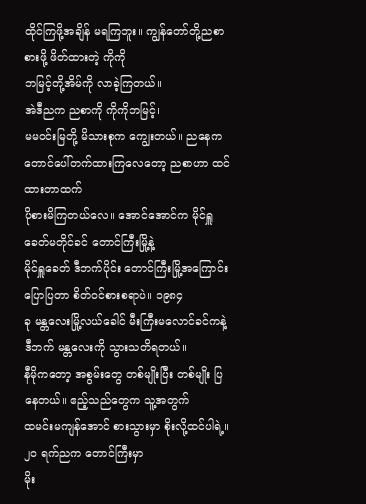ထိုင်ကြဖို့အချိန် မရကြဘူး။ ကျွန်တော်တို့ညစာစားဖို့ ဖိတ်ထားတဲ့ ကိုကို
ဘမြင့်တို့အိမ်ကို လာခဲ့ကြတယ်။
အဲဒီညက ညစာကို ကိုကိုဘမြင့်၊
မမဝင်းမြတို့ မိသားစုက ကျွေးတယ်။ ညနေက တောင်ပေါ်တက်ထားကြလေတော့ ညစာဟာ ထင်ထားတာထက်
ပိုစားမိကြတယ်လေ။ အောင်အောင်က မိုင်ရှူခေတ်မတိုင်ခင် တောင်ကြီးမြို့နဲ့
မိုင်ရှူခေတ် ဒီဘက်ပိုင်း တောင်ကြီးမြို့အကြောင်း ပြောပြတာ စိတ်ဝင်စားစရာပဲ။ ၁၉၈၄
ခု မန္တလေးမြို့လယ်ခေါင် မီးကြီးမလောင်ခင်ကနဲ့ ဒီဘက် မန္တလေးကို သွားသတိရတယ်။
နီမိုကတော့ အစွမ်းတွေ တစ်မျိုးပြီး တစ်မျိုး ပြနေတယ်။ ဧည့်သည်တွေက သူ့အတွက်
ထမင်းမကျန်အောင် စားသွားမှာ စိုးလို့ထင်ပါရဲ့။
၂ဝ ရက်ညက တောင်ကြီးမှာ
မိုး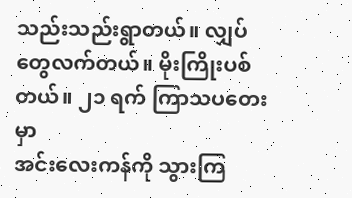သည်းသည်းရွာတယ်။ လျှပ်တွေလက်တယ်။ မိုးကြိုးပစ်တယ်။ ၂၁ ရက် ကြာသပတေးမှာ
အင်းလေးကန်ကို သွားကြ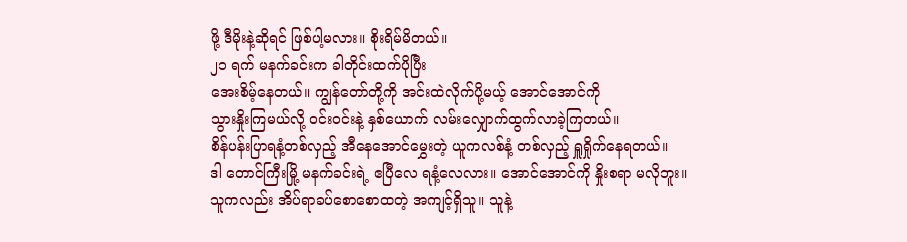ဖို့ ဒီမိုးနဲ့ဆိုရင် ဖြစ်ပါ့မလား။ စိုးရိမ်မိတယ်။
၂၁ ရက် မနက်ခင်းက ခါတိုင်းထက်ပိုပြီး
အေးစိမ့်နေတယ်။ ကျွန်တော်တို့ကို အင်းထဲလိုက်ပို့မယ့် အောင်အောင်ကို
သွားနှိုးကြမယ်လို့ ဝင်းဝင်းနဲ့ နှစ်ယောက် လမ်းလျှောက်ထွက်လာခဲ့ကြတယ်။
စိန်ပန်းပြာရနံ့တစ်လှည့် အီနေအောင်မွှေးတဲ့ ယူကလစ်နံ့ တစ်လှည့် ရှူရှိုက်နေရတယ်။
ဒါ တောင်ကြီးမြို့ မနက်ခင်းရဲ့ ဧပြီလေ ရနံ့လေလား။ အောင်အောင်ကို နှိုးစရာ မလိုဘူး။
သူကလည်း အိပ်ရာခပ်စောစောထတဲ့ အကျင့်ရှိသူ။ သူနဲ့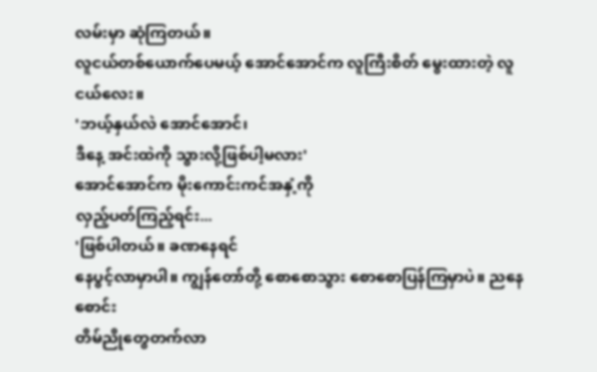လမ်းမှာ ဆုံကြတယ်။
လူငယ်တစ်ယောက်ပေမယ့် အောင်အောင်က လူကြီးစိတ် မွေးထားတဲ့ လူငယ်လေး။
'ဘယ့်နှယ်လဲ အောင်အောင်၊
ဒီနေ့ အင်းထဲကို သွားလို့ဖြစ်ပါ့မလား'
အောင်အောင်က မိုးကောင်းကင်အနှံ့ကို
လှည့်ပတ်ကြည့်ရင်း...
'ဖြစ်ပါတယ်။ ခဏနေရင်
နေပွင့်လာမှာပါ။ ကျွန်တော်တို့ စောစောသွား စောစောပြန်ကြမှာပဲ။ ညနေစောင်း
တိမ်ညိုတွေတက်လာ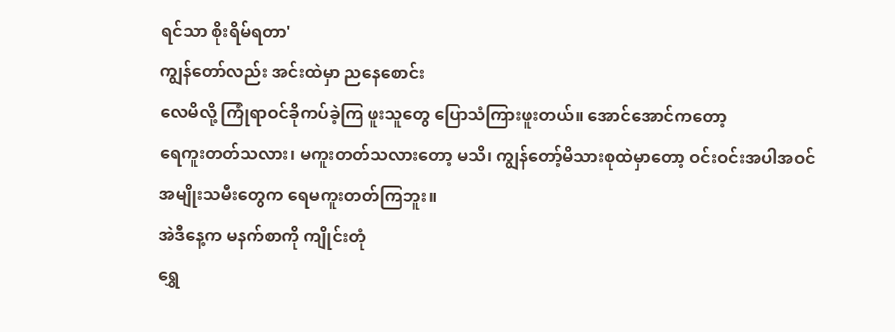ရင်သာ စိုးရိမ်ရတာ'
ကျွန်တော်လည်း အင်းထဲမှာ ညနေစောင်း
လေမိလို့ ကြုံရာဝင်ခိုကပ်ခဲ့ကြ ဖူးသူတွေ ပြောသံကြားဖူးတယ်။ အောင်အောင်ကတော့
ရေကူးတတ်သလား၊ မကူးတတ်သလားတော့ မသိ၊ ကျွန်တော့်မိသားစုထဲမှာတော့ ဝင်းဝင်းအပါအဝင်
အမျိုးသမီးတွေက ရေမကူးတတ်ကြဘူး။
အဲဒီနေ့က မနက်စာကို ကျိုင်းတုံ
ရွှေ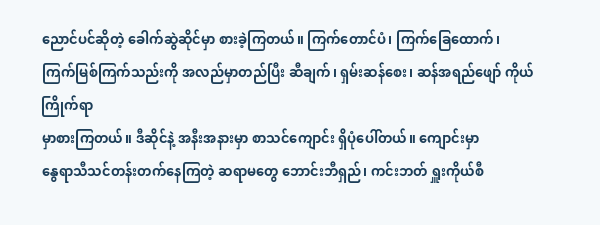ညောင်ပင်ဆိုတဲ့ ခေါက်ဆွဲဆိုင်မှာ စားခဲ့ကြတယ်။ ကြက်တောင်ပံ၊ ကြက်ခြေထောက်၊
ကြက်မြစ်ကြက်သည်းကို အလည်မှာတည်ပြီး ဆီချက်၊ ရှမ်းဆန်စေး၊ ဆန်အရည်ဖျော် ကိုယ်ကြိုက်ရာ
မှာစားကြတယ်။ ဒီဆိုင်နဲ့ အနီးအနားမှာ စာသင်ကျောင်း ရှိပုံပေါ်တယ်။ ကျောင်းမှာ
နွေရာသီသင်တန်းတက်နေကြတဲ့ ဆရာမတွေ ဘောင်းဘီရှည်၊ ကင်းဘတ် ရှူးကိုယ်စီ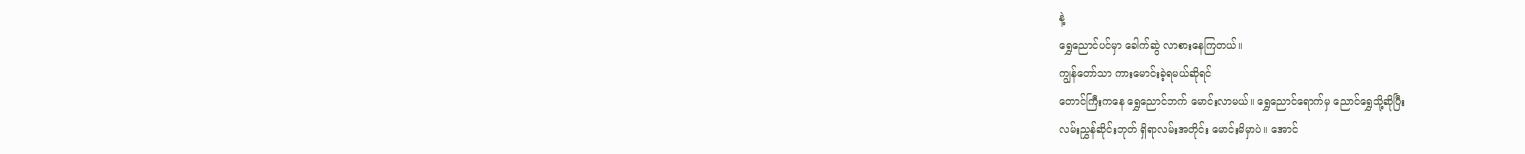နဲ့
ရွှေညောင်ပင်မှာ ခေါက်ဆွဲ လာစားနေကြတယ်။
ကျွန်တော်သာ ကားမောင်းခဲ့ရမယ်ဆိုရင်
တောင်ကြီးကနေ ရွှေညောင်ဘက် မောင်းလာမယ်။ ရွှေညောင်ရောက်မှ ညောင်ရွှေသို့ဆိုပြီး
လမ်းညွှန်ဆိုင်းဘုတ် ရှိရာလမ်းအတိုင်း မောင်းမိမှာပဲ။ အောင်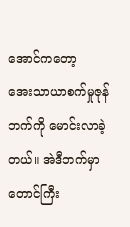အောင်ကတော့
အေးသာယာစက်မှုဇုန်ဘက်ကို မောင်းလာခဲ့တယ်။ အဲဒီဘက်မှာ တောင်ကြီး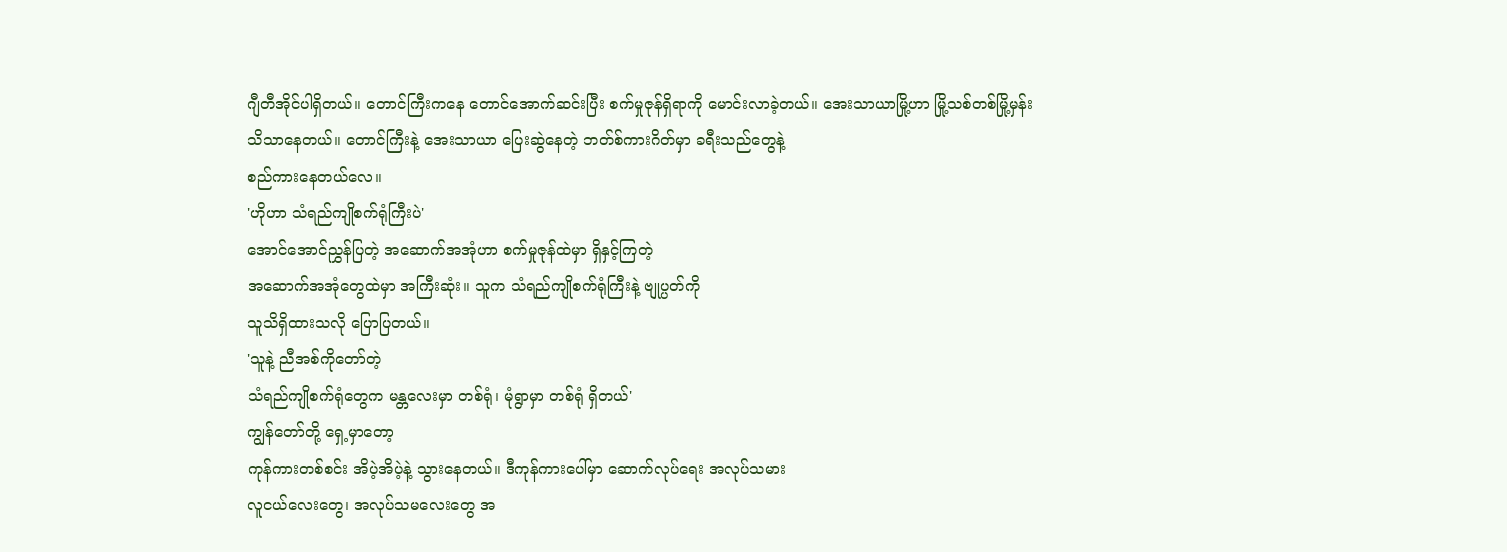ဂျီတီအိုင်ပါရှိတယ်။ တောင်ကြီးကနေ တောင်အောက်ဆင်းပြီး စက်မှုဇုန်ရှိရာကို မောင်းလာခဲ့တယ်။ အေးသာယာမြို့ဟာ မြို့သစ်တစ်မြို့မှန်း
သိသာနေတယ်။ တောင်ကြီးနဲ့ အေးသာယာ ပြေးဆွဲနေတဲ့ ဘတ်စ်ကားဂိတ်မှာ ခရီးသည်တွေနဲ့
စည်ကားနေတယ်လေ။
'ဟိုဟာ သံရည်ကျိုစက်ရုံကြီးပဲ'
အောင်အောင်ညွှန်ပြတဲ့ အဆောက်အအုံဟာ စက်မှုဇုန်ထဲမှာ ရှိနှင့်ကြတဲ့
အဆောက်အအုံတွေထဲမှာ အကြီးဆုံး။ သူက သံရည်ကျိုစက်ရုံကြီးနဲ့ ဗျုပ္ပတ်ကို
သူသိရှိထားသလို ပြောပြတယ်။
'သူနဲ့ ညီအစ်ကိုတော်တဲ့
သံရည်ကျိုစက်ရုံတွေက မန္တလေးမှာ တစ်ရုံ၊ မုံရွာမှာ တစ်ရုံ ရှိတယ်'
ကျွန်တော်တို့ ရှေ့မှာတော့
ကုန်ကားတစ်စင်း အိပဲ့အိပဲ့နဲ့ သွားနေတယ်။ ဒီကုန်ကားပေါ်မှာ ဆောက်လုပ်ရေး အလုပ်သမား
လူငယ်လေးတွေ၊ အလုပ်သမလေးတွေ အ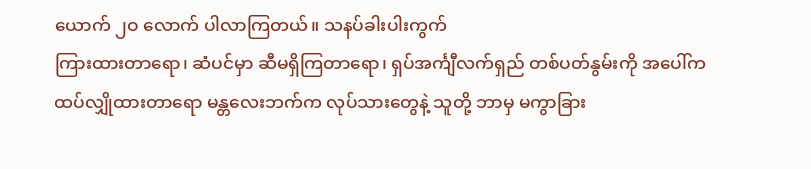ယောက် ၂ဝ လောက် ပါလာကြတယ်။ သနပ်ခါးပါးကွက်
ကြားထားတာရော၊ ဆံပင်မှာ ဆီမရှိကြတာရော၊ ရှပ်အင်္ကျီလက်ရှည် တစ်ပတ်နွမ်းကို အပေါ်က
ထပ်လျှိုထားတာရော မန္တလေးဘက်က လုပ်သားတွေနဲ့ သူတို့ ဘာမှ မကွာခြား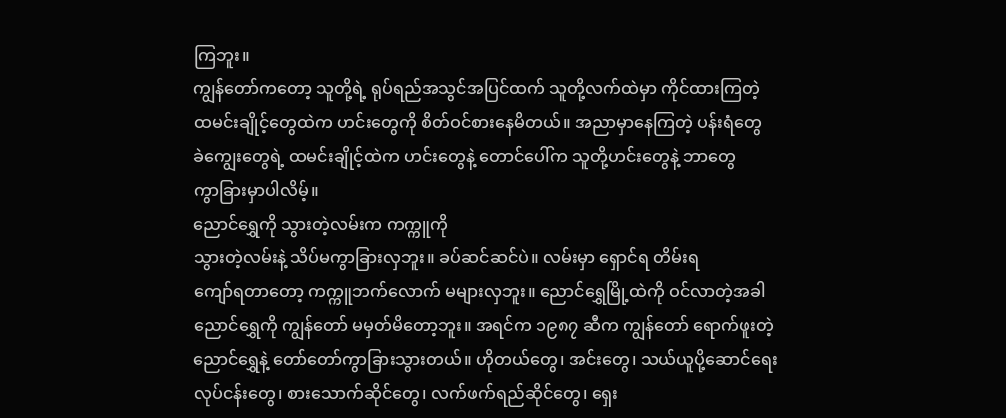ကြဘူး။
ကျွန်တော်ကတော့ သူတို့ရဲ့ ရုပ်ရည်အသွင်အပြင်ထက် သူတို့လက်ထဲမှာ ကိုင်ထားကြတဲ့
ထမင်းချိုင့်တွေထဲက ဟင်းတွေကို စိတ်ဝင်စားနေမိတယ်။ အညာမှာနေကြတဲ့ ပန်းရံတွေ
ခဲကျွေးတွေရဲ့ ထမင်းချိုင့်ထဲက ဟင်းတွေနဲ့ တောင်ပေါ်က သူတို့ဟင်းတွေနဲ့ ဘာတွေ
ကွာခြားမှာပါလိမ့်။
ညောင်ရွှေကို သွားတဲ့လမ်းက ကက္ကူကို
သွားတဲ့လမ်းနဲ့ သိပ်မကွာခြားလှဘူး။ ခပ်ဆင်ဆင်ပဲ။ လမ်းမှာ ရှောင်ရ တိမ်းရ
ကျော်ရတာတော့ ကက္ကူဘက်လောက် မများလှဘူး။ ညောင်ရွှေမြို့ထဲကို ဝင်လာတဲ့အခါ
ညောင်ရွှေကို ကျွန်တော် မမှတ်မိတော့ဘူး။ အရင်က ၁၉၈၇ ဆီက ကျွန်တော် ရောက်ဖူးတဲ့
ညောင်ရွှေနဲ့ တော်တော်ကွာခြားသွားတယ်။ ဟိုတယ်တွေ၊ အင်းတွေ၊ သယ်ယူပို့ဆောင်ရေး
လုပ်ငန်းတွေ၊ စားသောက်ဆိုင်တွေ၊ လက်ဖက်ရည်ဆိုင်တွေ၊ ရှေး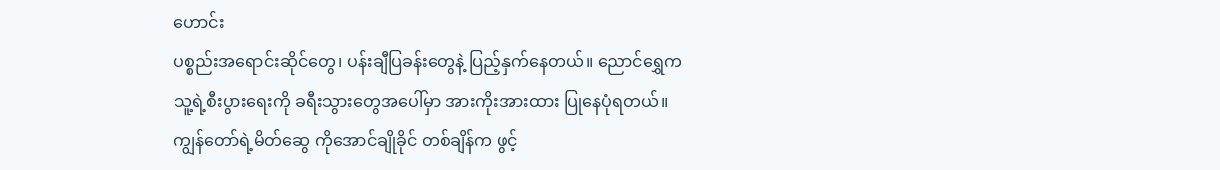ဟောင်း
ပစ္စည်းအရောင်းဆိုင်တွေ၊ ပန်းချီပြခန်းတွေနဲ့ ပြည့်နှက်နေတယ်။ ညောင်ရွှေက
သူ့ရဲ့စီးပွားရေးကို ခရီးသွားတွေအပေါ်မှာ အားကိုးအားထား ပြုနေပုံရတယ်။
ကျွန်တော်ရဲ့မိတ်ဆွေ ကိုအောင်ချိုခိုင် တစ်ချိန်က ဖွင့်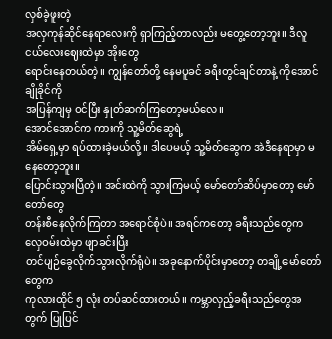လှစ်ခဲ့ဖူးတဲ့
အလှကုန်ဆိုင်နေရာလေးကို ရှာကြည့်တာလည်း မတွေ့တော့ဘူး။ ဒီလူငယ်လေးဈေးထဲမှာ အိုးတွေ
ရောင်းနေတယ်တဲ့။ ကျွန်တော်တို့ နေမပူခင် ခရီးတွင်ချင်တာနဲ့ ကိုအောင်ချိုခိုင်ကို
အပြန်ကျမှ ဝင်ပြီး နှုတ်ဆက်ကြတော့မယ်လေ။
အောင်အောင်က ကားကို သူ့မိတ်ဆွေရဲ့
အိမ်ရှေ့မှာ ရပ်ထားခဲ့မယ်လို့။ ဒါပေမယ့် သူ့မိတ်ဆွေက အဲဒီနေရာမှာ မနေတော့ဘူး။
ပြောင်းသွားပြီတဲ့။ အင်းထဲကို သွားကြမယ့် မော်တော်ဆိပ်မှာတော့ မော်တော်တွေ
တန်းစီနေလိုက်ကြတာ အရောင်စုံပဲ။ အရင်ကတော့ ခရီးသည်တွေက လှေဝမ်းထဲမှာ ဖျာခင်းပြီး
တင်ပျဉ်ခွေလိုက်သွားလိုက်ရုံပဲ။ အခုနောက်ပိုင်းမှာတော့ တချို့မော်တော်တွေက
ကုလားထိုင် ၅ လုံး တပ်ဆင်ထားတယ်။ ကမ္ဘာလှည့်ခရီးသည်တွေအတွက် ပြုပြင်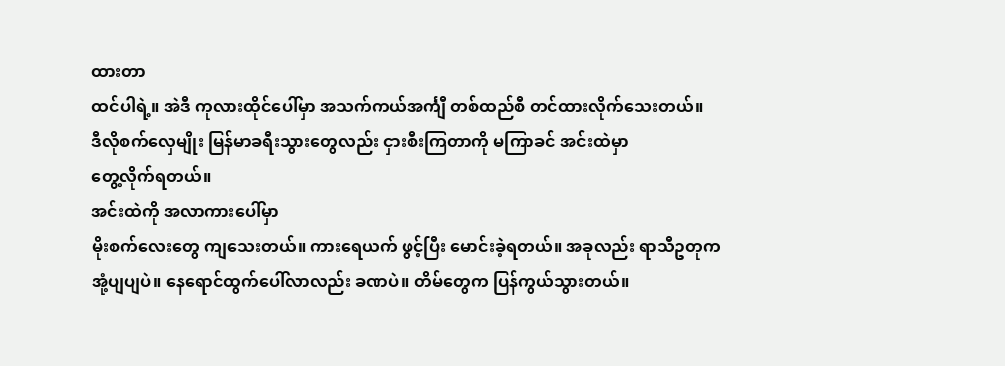ထားတာ
ထင်ပါရဲ့။ အဲဒီ ကုလားထိုင်ပေါ်မှာ အသက်ကယ်အင်္ကျီ တစ်ထည်စီ တင်ထားလိုက်သေးတယ်။
ဒီလိုစက်လှေမျိုး မြန်မာခရီးသွားတွေလည်း ငှားစီးကြတာကို မကြာခင် အင်းထဲမှာ
တွေ့လိုက်ရတယ်။
အင်းထဲကို အလာကားပေါ်မှာ
မိုးစက်လေးတွေ ကျသေးတယ်။ ကားရေယက် ဖွင့်ပြီး မောင်းခဲ့ရတယ်။ အခုလည်း ရာသီဥတုက
အုံ့ပျပျပဲ။ နေရောင်ထွက်ပေါ်လာလည်း ခဏပဲ။ တိမ်တွေက ပြန်ကွယ်သွားတယ်။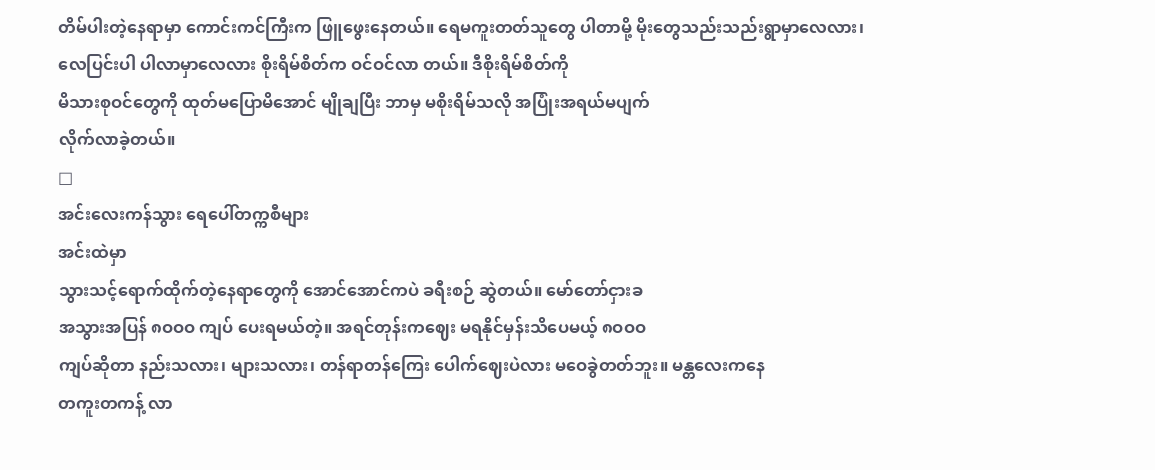တိမ်ပါးတဲ့နေရာမှာ ကောင်းကင်ကြီးက ဖြူဖွေးနေတယ်။ ရေမကူးတတ်သူတွေ ပါတာမို့ မိုးတွေသည်းသည်းရွာမှာလေလား၊
လေပြင်းပါ ပါလာမှာလေလား စိုးရိမ်စိတ်က ဝင်ဝင်လာ တယ်။ ဒီစိုးရိမ်စိတ်ကို
မိသားစုဝင်တွေကို ထုတ်မပြောမိအောင် မျိုချပြီး ဘာမှ မစိုးရိမ်သလို အပြုံးအရယ်မပျက်
လိုက်လာခဲ့တယ်။
□
အင်းလေးကန်သွား ရေပေါ်တက္ကစီများ
အင်းထဲမှာ
သွားသင့်ရောက်ထိုက်တဲ့နေရာတွေကို အောင်အောင်ကပဲ ခရီးစဉ် ဆွဲတယ်။ မော်တော်ငှားခ
အသွားအပြန် ၈ဝဝဝ ကျပ် ပေးရမယ်တဲ့။ အရင်တုန်းကဈေး မရနိုင်မှန်းသိပေမယ့် ၈ဝဝဝ
ကျပ်ဆိုတာ နည်းသလား၊ များသလား၊ တန်ရာတန်ကြေး ပေါက်ဈေးပဲလား မဝေခွဲတတ်ဘူး။ မန္တလေးကနေ
တကူးတကန့် လာ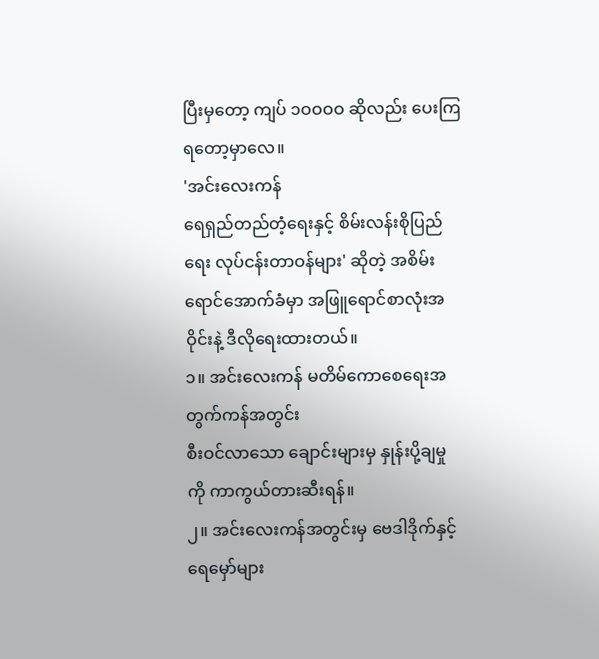ပြီးမှတော့ ကျပ် ၁ဝဝဝဝ ဆိုလည်း ပေးကြရတော့မှာလေ။
'အင်းလေးကန်
ရေရှည်တည်တံ့ရေးနှင့် စိမ်းလန်းစိုပြည်ရေး လုပ်ငန်းတာဝန်များ' ဆိုတဲ့ အစိမ်းရောင်အောက်ခံမှာ အဖြူရောင်စာလုံးအဝိုင်းနဲ့ ဒီလိုရေးထားတယ်။
၁။ အင်းလေးကန် မတိမ်ကောစေရေးအတွက်ကန်အတွင်း
စီးဝင်လာသော ချောင်းများမှ နှုန်းပို့ချမှုကို ကာကွယ်တားဆီးရန်။
၂။ အင်းလေးကန်အတွင်းမှ ဗေဒါဒိုက်နှင့်
ရေမှော်များ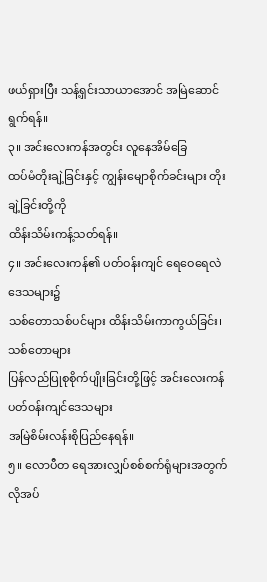ဖယ်ရှားပြီး သန့်ရှင်းသာယာအောင် အမြဲဆောင်ရွက်ရန်။
၃။ အင်းလေးကန်အတွင်း လူနေအိမ်ခြေ
ထပ်မံတိုးချဲ့ခြင်းနှင့် ကျွန်းမျောစိုက်ခင်းများ တိုးချဲ့ခြင်းတို့ကို
ထိန်းသိမ်းကန့်သတ်ရန်။
၄။ အင်းလေးကန်၏ ပတ်ဝန်းကျင် ရေဝေရေလဲဒေသများ၌
သစ်တောသစ်ပင်များ ထိန်းသိမ်းကာကွယ်ခြင်း၊ သစ်တောများ
ပြန်လည်ပြုစုစိုက်ပျိုးခြင်းတို့ဖြင့် အင်းလေးကန် ပတ်ဝန်းကျင်ဒေသများ
အမြဲစိမ်းလန်းစိုပြည်နေရန်။
၅။ လောပီတ ရေအားလျှပ်စစ်စက်ရုံများအတွက်
လိုအပ်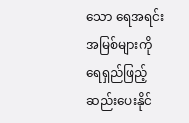သော ရေအရင်းအမြစ်များကို ရေရှည်ဖြည့်ဆည်းပေးနိုင်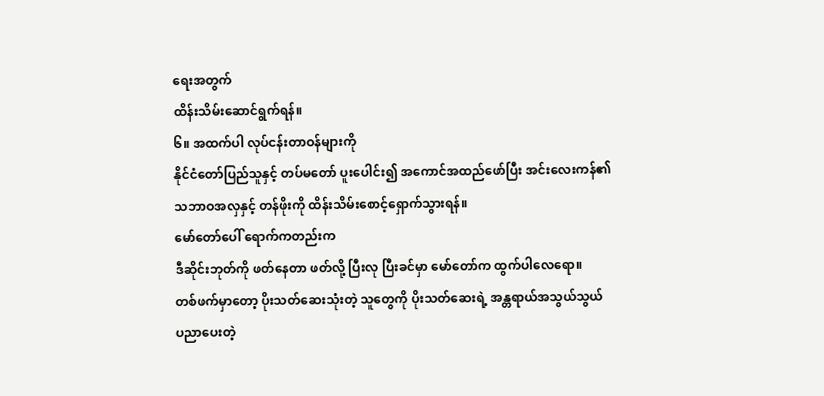ရေးအတွက်
ထိန်းသိမ်းဆောင်ရွက်ရန်။
၆။ အထက်ပါ လုပ်ငန်းတာဝန်များကို
နိုင်ငံတော်ပြည်သူနှင့် တပ်မတော် ပူးပေါင်း၍ အကောင်အထည်ဖော်ပြီး အင်းလေးကန်၏
သဘာဝအလှနှင့် တန်ဖိုးကို ထိန်းသိမ်းစောင့်ရှောက်သွားရန်။
မော်တော်ပေါ် ရောက်ကတည်းက
ဒီဆိုင်းဘုတ်ကို ဖတ်နေတာ ဖတ်လို့ ပြီးလု ပြီးခင်မှာ မော်တော်က ထွက်ပါလေရော။
တစ်ဖက်မှာတော့ ပိုးသတ်ဆေးသုံးတဲ့ သူတွေကို ပိုးသတ်ဆေးရဲ့ အန္တရာယ်အသွယ်သွယ်
ပညာပေးတဲ့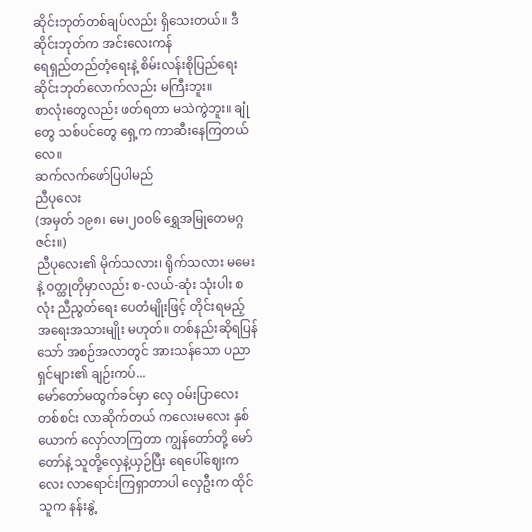ဆိုင်းဘုတ်တစ်ချပ်လည်း ရှိသေးတယ်။ ဒီဆိုင်းဘုတ်က အင်းလေးကန်
ရေရှည်တည်တံ့ရေးနဲ့ စိမ်းလန်းစိုပြည်ရေး ဆိုင်းဘုတ်လောက်လည်း မကြီးဘူး။
စာလုံးတွေလည်း ဖတ်ရတာ မသဲကွဲဘူး။ ချုံတွေ သစ်ပင်တွေ ရှေ့က ကာဆီးနေကြတယ်လေ။
ဆက်လက်ဖော်ပြပါမည်
ညီပုလေး
(အမှတ် ၁၉၈၊ မေ၊၂၀၀၆ ရွှေအမြုတေမဂ္ဂဇင်း။)
ညီပုလေး၏ မိုက်သလား၊ ရိုက်သလား မမေးနဲ့ ဝတ္ထုတိုမှာလည်း စ-လယ်-ဆုံး သုံးပါး စလုံး ညီညွတ်ရေး ပေတံမျိုးဖြင့် တိုင်းရမည့် အရေးအသားမျိုး မဟုတ်။ တစ်နည်းဆိုရပြန်သော် အစဉ်အလာတွင် အားသန်သော ပညာရှင်များ၏ ချဉ်းကပ်...
မော်တော်မထွက်ခင်မှာ လှေ ဝမ်းပြာလေး တစ်စင်း လာဆိုက်တယ် ကလေးမလေး နှစ်ယောက် လှော်လာကြတာ ကျွန်တော်တို့ မော်တော်နဲ့ သူတို့လှေနဲ့ယှဉ်ပြီး ရေပေါ်ဈေးကလေး လာရောင်းကြရှာတာပါ လှေဦးက ထိုင်သူက နန်းနွဲ့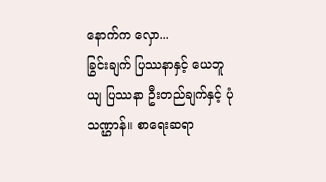နောက်က လှော...
ခြွင်းချက် ပြဿနာနှင့် ယေဘူယျ ပြဿနာ ဦးတည်ချက်နှင့် ပုံသဏ္ဌာန်။ စာရေးဆရာ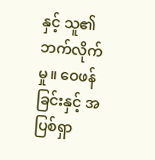နှင့် သူ၏ဘက်လိုက်မှု။ ဝေဖန်ခြင်းနှင့် အပြစ်ရှာ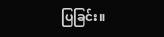ပြခြင်း။